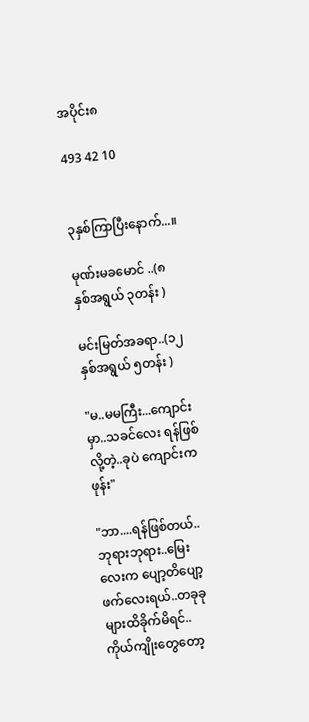အပိုင်း၈

493 42 10


၃နှစ်ကြာပြီးနောက်...။

မုဏ်းမခမောင် ..(၈
နှစ်အရွယ် ၃တန်း )

မင်းမြတ်အခရာ..(၁၂နှစ်အရွယ် ၅တန်း )

"မ..မမကြီး...ကျောင်းမှာ..သခင်လေး ရန်ဖြစ်လို့တဲ့..ခုပဲ ကျောင်းက ဖုန်း"

"ဘာ....ရန်ဖြစ်တယ်..ဘုရားဘုရား..မြေးလေးက ပျော့တိပျော့ဖက်လေးရယ်..တခုခု များထိခိုက်မိရင်.. ကိုယ်ကျိုးတွေတော့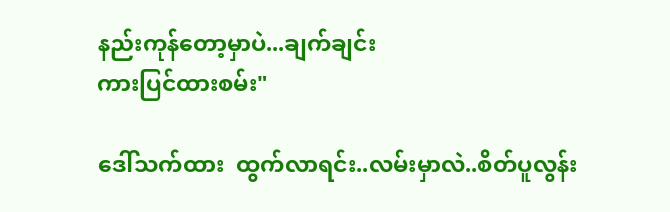နည်းကုန်တော့မှာပဲ...ချက်ချင်း
ကားပြင်ထားစမ်း"

ဒေါ်သက်ထား  ထွက်လာရင်း..လမ်းမှာလဲ..စိတ်ပူလွန်း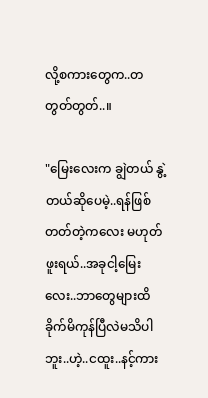လို့စကားတွေက..တတွတ်တွတ်..။

"မြေးလေးက ချွဲတယ် နွဲ့တယ်ဆိုပေမဲ့..ရန်ဖြစ်တတ်တဲ့ကလေး မဟုတ်ဖူးရယ်..အခုငါ့မြေးလေး..ဘာတွေများထိခိုက်မိကုန်ပြီလဲမသိပါဘူး..ဟဲ့..ငထူး..နင့်ကား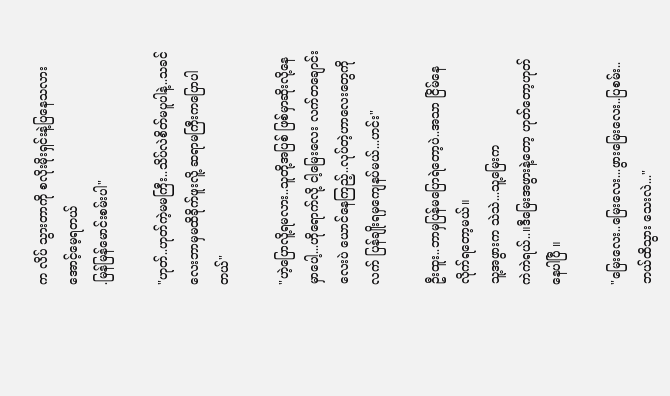က လိပ် သွားတာကို စလိုးမိုးရှင်းနဲ့ပြနေသလားအောင့်မေ့ရတယ်
.မြန်မြန်မောင်းစမ်းပါ"

"ဟုတ်..ဟုတ်ကဲ့မမကြီး..သိပ်လဲစိတ်မပူပါနဲ့..သခင်လေးဘာမှမထိခိုက်ဖူးလိူ့ ဆရာမကြီးကပြောပါတယ်"

"ဟဲ့ပြောလိူ့ရမလား..သူတို့အပြစ် ဖြစ်မှာဆိုးလို့နေမှာပေါ့...ဟိုရောက်လို့ ငါ့မြေးလေး လက်တချောင်းလေးပဲ ယောင်နေကြည့်..လုပ်တဲ့ဟာလေးတွေကို လက် ပြန်ချိုးရမှကျေနပ်မယ်...ဟင်း"

ဦးထူး..ဘာမှပြန်မပြောရဲတော့ပဲ..အသာ ငြိမ်နေလိုက်ရတော့မယ်။
သူ့အဖွားက သဲသဲ...သူ့မြေးက
ကဲကဲရယ်..။ဒီမြေးအဖွားနဲ့တော့ ဟုတ်တော့ဟုတ်နေပါပြီ ။

"မြေးလေး..မြေးလေး...ဖွားမြေးလေး..ပြစမ်း..ဘယ်ထိသွား သေးလဲ..."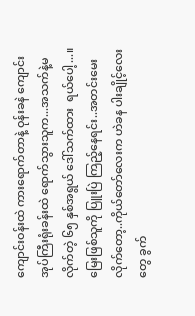ကျောင်းဝန်းထဲ ကားရောက်တာနဲ့ ဝုန်းခနဲ ကျောင်းအုပ်ကြီးရုံးခန်းထဲ ရောက်သွားသူက...အသက်နဲ့မလိုက်တဲ့ ၆၅ နှစ်အရွယ် ဒေါ်သက်ထား  ရယ်ပေါ့...။မြေးဖြစ်သူကို ပြူးပြဲ ကြည့်နေရင်း..အတင်းမေးလိုက်တော့..ကိုယ်တော်လေးက ဟဲခန ပါးချိုင့်လေးတွေ ခွက်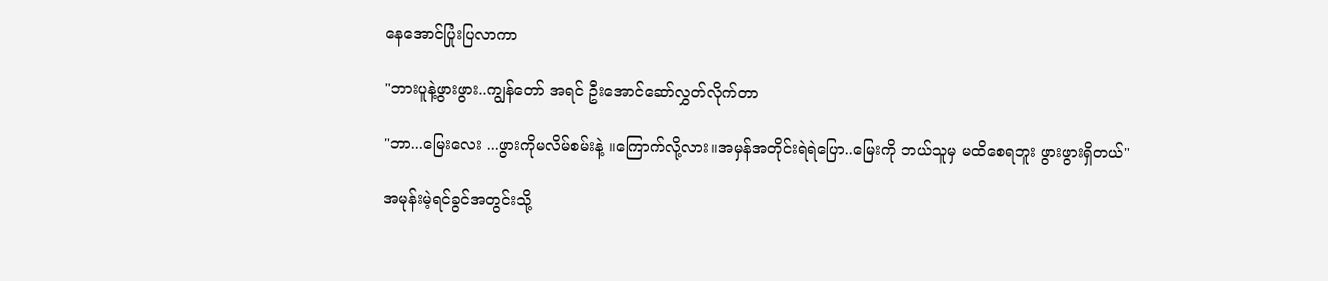နေအောင်ပြုံးပြလာကာ

"ဘားပူနဲ့ဖွားဖွား..ကျွန်တော် အရင် ဦးအောင်ဆော်လွှတ်လိုက်တာ

"ဘာ...မြေးလေး ...ဖွားကိုမလိမ်စမ်းနဲ့ ။ကြောက်လို့လား။အမှန်အတိုင်းရဲရဲပြော..မြေးကို ဘယ်သူမှ မထိစေရဘူး ဖွားဖွားရှိတယ်"

အမုန်းမဲ့ရင်ခွင်အတွင်းသို့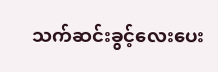သက်ဆင်းခွင့်လေးပေး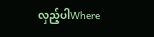လှည့်ပါWhere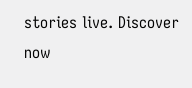stories live. Discover now